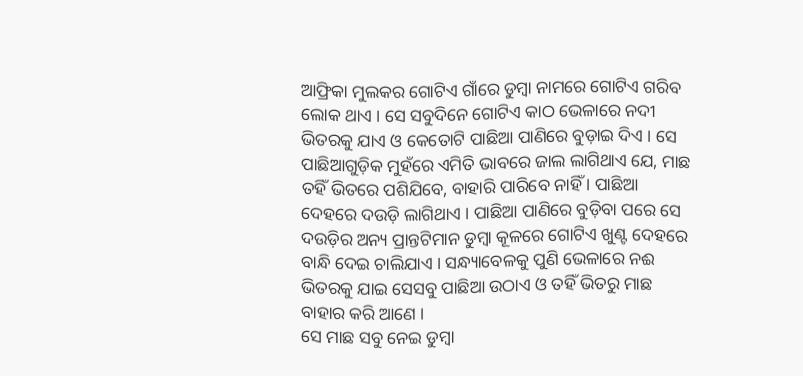ଆଫ୍ରିକା ମୁଲକର ଗୋଟିଏ ଗାଁରେ ଡୁମ୍ବା ନାମରେ ଗୋଟିଏ ଗରିବ ଲୋକ ଥାଏ । ସେ ସବୁଦିନେ ଗୋଟିଏ କାଠ ଭେଳାରେ ନଦୀ ଭିତରକୁ ଯାଏ ଓ କେତୋଟି ପାଛିଆ ପାଣିରେ ବୁଡ଼ାଇ ଦିଏ । ସେ ପାଛିଆଗୁଡ଼ିକ ମୁହଁରେ ଏମିତି ଭାବରେ ଜାଲ ଲାଗିଥାଏ ଯେ, ମାଛ ତହିଁ ଭିତରେ ପଶିଯିବେ, ବାହାରି ପାରିବେ ନାହିଁ । ପାଛିଆ ଦେହରେ ଦଉଡ଼ି ଲାଗିଥାଏ । ପାଛିଆ ପାଣିରେ ବୁଡ଼ିବା ପରେ ସେ ଦଉଡ଼ିର ଅନ୍ୟ ପ୍ରାନ୍ତଟିମାନ ଡୁମ୍ବା କୂଳରେ ଗୋଟିଏ ଖୁଣ୍ଟ ଦେହରେ ବାନ୍ଧି ଦେଇ ଚାଲିଯାଏ । ସନ୍ଧ୍ୟାବେଳକୁ ପୁଣି ଭେଳାରେ ନଈ ଭିତରକୁ ଯାଇ ସେସବୁ ପାଛିଆ ଉଠାଏ ଓ ତହିଁ ଭିତରୁ ମାଛ ବାହାର କରି ଆଣେ ।
ସେ ମାଛ ସବୁ ନେଇ ଡୁମ୍ବା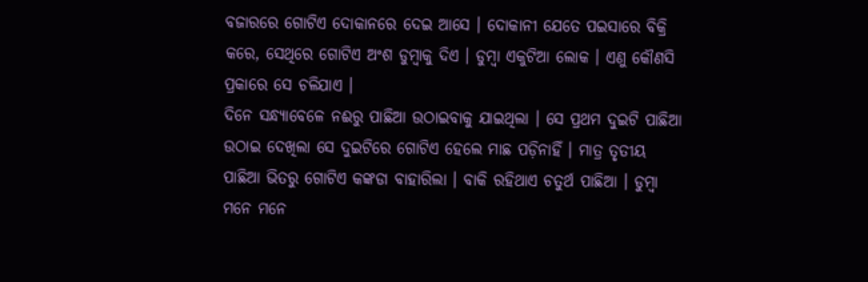ବଜାରରେ ଗୋଟିଏ ଦୋକାନରେ ଦେଇ ଆସେ । ଦୋକାନୀ ଯେତେ ପଇସାରେ ବିକ୍ରି କରେ, ସେଥିରେ ଗୋଟିଏ ଅଂଶ ଡୁମ୍ବାକୁ ଦିଏ । ଡୁମ୍ବା ଏକୁଟିଆ ଲୋକ । ଏଣୁ କୌଣସି ପ୍ରକାରେ ସେ ଚଳିଯାଏ ।
ଦିନେ ସନ୍ଧ୍ୟାବେଳେ ନଈରୁ ପାଛିଆ ଉଠାଇବାକୁ ଯାଇଥିଲା । ସେ ପ୍ରଥମ ଦୁଇଟି ପାଛିଆ ଉଠାଇ ଦେଖିଲା ସେ ଦୁଇଟିରେ ଗୋଟିଏ ହେଲେ ମାଛ ପଡ଼ିନାହିଁ । ମାତ୍ର ତୃତୀୟ ପାଛିଆ ଭିତରୁ ଗୋଟିଏ କଙ୍କଡା ବାହାରିଲା । ବାକି ରହିଥାଏ ଚତୁର୍ଥ ପାଛିଆ । ଡୁମ୍ବା ମନେ ମନେ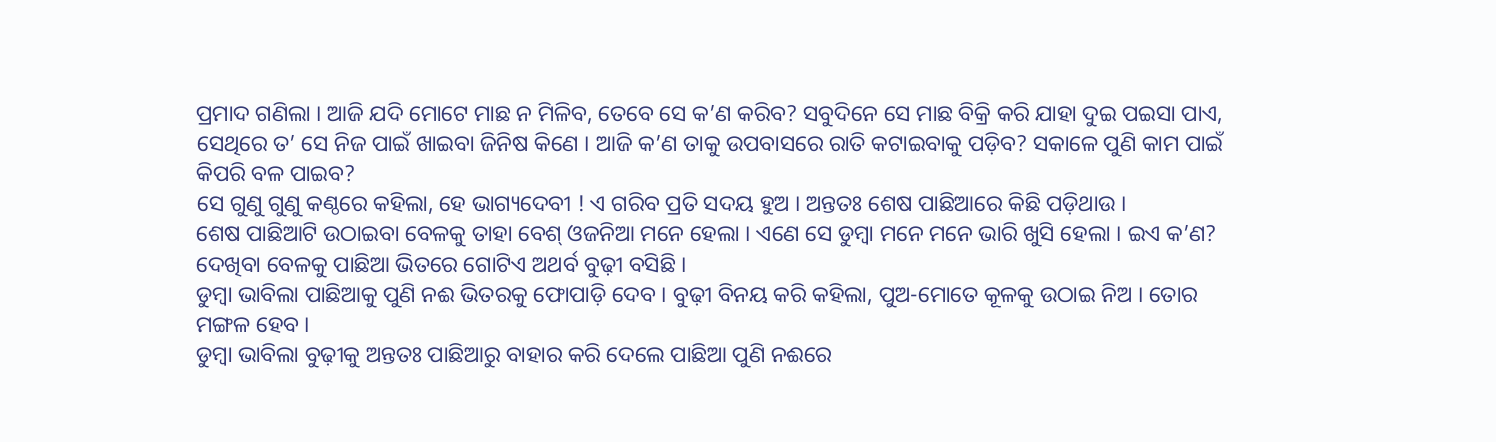ପ୍ରମାଦ ଗଣିଲା । ଆଜି ଯଦି ମୋଟେ ମାଛ ନ ମିଳିବ, ତେବେ ସେ କ’ଣ କରିବ? ସବୁଦିନେ ସେ ମାଛ ବିକ୍ରି କରି ଯାହା ଦୁଇ ପଇସା ପାଏ, ସେଥିରେ ତ’ ସେ ନିଜ ପାଇଁ ଖାଇବା ଜିନିଷ କିଣେ । ଆଜି କ’ଣ ତାକୁ ଉପବାସରେ ରାତି କଟାଇବାକୁ ପଡ଼ିବ? ସକାଳେ ପୁଣି କାମ ପାଇଁ କିପରି ବଳ ପାଇବ?
ସେ ଗୁଣୁ ଗୁଣୁ କଣ୍ଠରେ କହିଲା, ହେ ଭାଗ୍ୟଦେବୀ ! ଏ ଗରିବ ପ୍ରତି ସଦୟ ହୁଅ । ଅନ୍ତତଃ ଶେଷ ପାଛିଆରେ କିଛି ପଡ଼ିଥାଉ ।
ଶେଷ ପାଛିଆଟି ଉଠାଇବା ବେଳକୁ ତାହା ବେଶ୍ ଓଜନିଆ ମନେ ହେଲା । ଏଣେ ସେ ଡୁମ୍ବା ମନେ ମନେ ଭାରି ଖୁସି ହେଲା । ଇଏ କ’ଣ? ଦେଖିବା ବେଳକୁ ପାଛିଆ ଭିତରେ ଗୋଟିଏ ଅଥର୍ବ ବୁଢ଼ୀ ବସିଛି ।
ଡୁମ୍ବା ଭାବିଲା ପାଛିଆକୁ ପୁଣି ନଈ ଭିତରକୁ ଫୋପାଡ଼ି ଦେବ । ବୁଢ଼ୀ ବିନୟ କରି କହିଲା, ପୁଅ-ମୋତେ କୂଳକୁ ଉଠାଇ ନିଅ । ତୋର ମଙ୍ଗଳ ହେବ ।
ଡୁମ୍ବା ଭାବିଲା ବୁଢ଼ୀକୁ ଅନ୍ତତଃ ପାଛିଆରୁ ବାହାର କରି ଦେଲେ ପାଛିଆ ପୁଣି ନଈରେ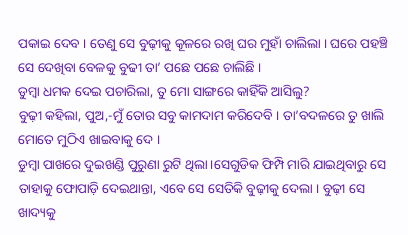ପକାଇ ଦେବ । ତେଣୁ ସେ ବୁଢ଼ୀକୁ କୂଳରେ ରଖି ଘର ମୁହାଁ ଚାଲିଲା । ଘରେ ପହଞ୍ଚି ସେ ଦେଖିବା ବେଳକୁ ବୁଢୀ ତା’ ପଛେ ପଛେ ଚାଲିଛି ।
ଡୁମ୍ବା ଧମକ ଦେଇ ପଚାରିଲା, ତୁ ମୋ ସାଙ୍ଗରେ କାହିଁକି ଆସିଲୁ?
ବୁଢ଼ୀ କହିଲା, ପୁଅ,-ମୁଁ ତୋର ସବୁ କାମଦାମ କରିଦେବି । ତା’ବଦଳରେ ତୁ ଖାଲି ମୋତେ ମୁଠିଏ ଖାଇବାକୁ ଦେ ।
ଡୁମ୍ବା ପାଖରେ ଦୁଇଖଣ୍ଡି ପୁରୁଣା ରୁଟି ଥିଲା ।ସେଗୁଡିକ ଫିମ୍ପି ମାରି ଯାଇଥିବାରୁ ସେ ତାହାକୁ ଫୋପାଡ଼ି ଦେଇଥାନ୍ତା, ଏବେ ସେ ସେତିକି ବୁଢ଼ୀକୁ ଦେଲା । ବୁଢ଼ୀ ସେ ଖାଦ୍ୟକୁ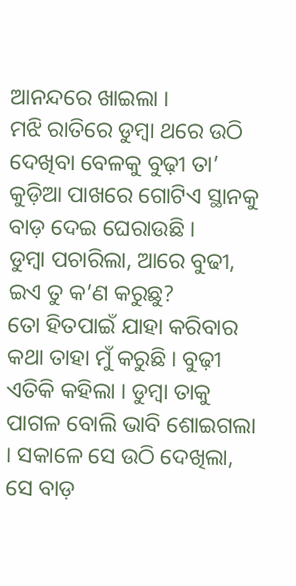ଆନନ୍ଦରେ ଖାଇଲା ।
ମଝି ରାତିରେ ଡୁମ୍ବା ଥରେ ଉଠି ଦେଖିବା ବେଳକୁ ବୁଢ଼ୀ ତା’ କୁଡ଼ିଆ ପାଖରେ ଗୋଟିଏ ସ୍ଥାନକୁ ବାଡ଼ ଦେଇ ଘେରାଉଛି ।
ଡୁମ୍ବା ପଚାରିଲା, ଆରେ ବୁଢୀ, ଇଏ ତୁ କ’ଣ କରୁଛୁ?
ତୋ ହିତପାଇଁ ଯାହା କରିବାର କଥା ତାହା ମୁଁ କରୁଛି । ବୁଢ଼ୀ ଏତିକି କହିଲା । ଡୁମ୍ବା ତାକୁ ପାଗଳ ବୋଲି ଭାବି ଶୋଇଗଲା । ସକାଳେ ସେ ଉଠି ଦେଖିଲା, ସେ ବାଡ଼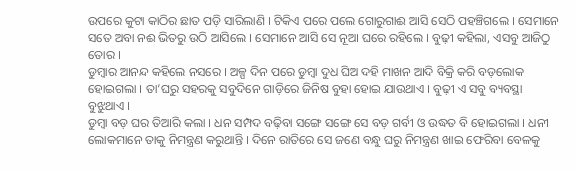ଉପରେ କୁଟା କାଠିର ଛାତ ପଡ଼ି ସାରିଲାଣି । ଟିକିଏ ପରେ ପଲେ ଗୋରୁଗାଈ ଆସି ସେଠି ପହଞ୍ଚିଗଲେ । ସେମାନେ ସତେ ଅବା ନଈ ଭିତରୁ ଉଠି ଆସିଲେ । ସେମାନେ ଆସି ସେ ନୂଆ ଘରେ ରହିଲେ । ବୁଢ଼ୀ କହିଲା, ଏସବୁ ଆଜିଠୁ ତୋର ।
ଡୁମ୍ବାର ଆନନ୍ଦ କହିଲେ ନସରେ । ଅଳ୍ପ ଦିନ ପରେ ଡୁମ୍ବା ଦୁଧ ଘିଅ ଦହି ମାଖନ ଆଦି ବିକ୍ରି କରି ବଡ଼ଲୋକ ହୋଇଗଲା । ତା’ଘରୁ ସହରକୁ ସବୁଦିନେ ଗାଡ଼ିରେ ଜିନିଷ ବୁହା ହୋଇ ଯାଉଥାଏ । ବୁଢ଼ୀ ଏ ସବୁ ବ୍ୟବସ୍ଥା ବୁଝୁଥାଏ ।
ଡୁମ୍ବା ବଡ଼ ଘର ତିଆରି କଲା । ଧନ ସମ୍ପଦ ବଢ଼ିବା ସଙ୍ଗେ ସଙ୍ଗେ ସେ ବଡ଼ ଗର୍ବୀ ଓ ଉଦ୍ଧତ ବି ହୋଇଗଲା । ଧନୀ ଲୋକମାନେ ତାକୁ ନିମନ୍ତ୍ରଣ କରୁଥାନ୍ତି । ଦିନେ ରାତିରେ ସେ ଜଣେ ବନ୍ଧୁ ଘରୁ ନିମନ୍ତ୍ରଣ ଖାଇ ଫେରିବା ବେଳକୁ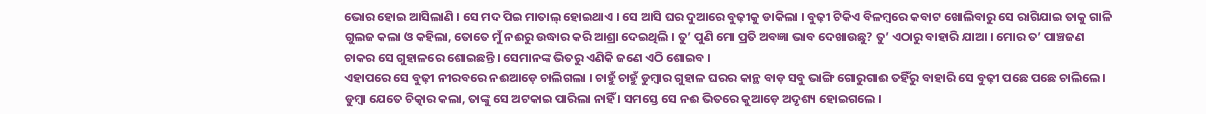ଭୋର ହୋଇ ଆସିଲାଣି । ସେ ମଦ ପିଇ ମାତାଲ୍ ହୋଇଥାଏ । ସେ ଆସି ଘର ଦୁଆରେ ବୁଢ଼ୀକୁ ଡାକିଲା । ବୁଢ଼ୀ ଟିକିଏ ବିଳମ୍ବରେ କବାଟ ଖୋଲିବାରୁ ସେ ରାଗିଯାଇ ତାକୁ ଗାଳି ଗୁଲଜ କଲା ଓ କହିଲା, ତୋତେ ମୁଁ ନଈରୁ ଉଦ୍ଧାର କରି ଆଶ୍ରା ଦେଇଥିଲି । ତୁ’ ପୁଣି ମୋ ପ୍ରତି ଅବଜ୍ଞା ଭାବ ଦେଖାଉଛୁ? ତୁ’ ଏଠାରୁ ବାହାରି ଯାଆ । ମୋର ତ’ ପାଞ୍ଚଜଣ ଚାକର ସେ ଗୁହାଳରେ ଶୋଇଛନ୍ତି । ସେମାନଙ୍କ ଭିତରୁ ଏଣିକି ଜଣେ ଏଠି ଶୋଇବ ।
ଏହାପରେ ସେ ବୁଢ଼ୀ ନୀରବରେ ନଈଆଡ଼େ ଚାଲିଗଲା । ଚାହୁଁ ଚାହୁଁ ଡୁମ୍ବାର ଗୁହାଳ ଘରର କାନ୍ଥ ବାଡ଼ ସବୁ ଭାଙ୍ଗି ଗୋରୁଗାଈ ତହିଁରୁ ବାହାରି ସେ ବୁଢ଼ୀ ପଛେ ପଛେ ଚାଲିଲେ । ଡୁମ୍ବା ଯେତେ ଚିତ୍କାର କଲା, ତାଙ୍କୁ ସେ ଅଟକାଇ ପାରିଲା ନାହିଁ । ସମସ୍ତେ ସେ ନଈ ଭିତରେ କୁଆଡ଼େ ଅଦୃଶ୍ୟ ହୋଇଗଲେ ।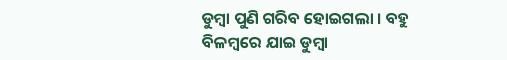ଡୁମ୍ବା ପୁଣି ଗରିବ ହୋଇଗଲା । ବହୁ ବିଳମ୍ବରେ ଯାଇ ଡୁମ୍ବା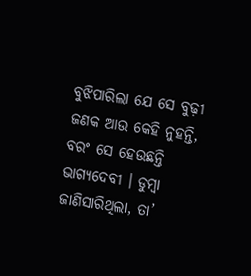ବୁଝିପାରିଲା ଯେ ସେ ବୁଢ଼ୀ ଜଣକ ଆଉ କେହି ନୁହନ୍ତି, ବରଂ ସେ ହେଉଛନ୍ତି ଭାଗ୍ୟଦେବୀ । ଡୁମ୍ବା ଜାଣିସାରିଥିଲା, ତା’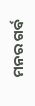ମନର ଗର୍ବ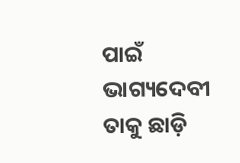ପାଇଁ ଭାଗ୍ୟଦେବୀ ତାକୁ ଛାଡ଼ି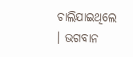ଚାଲିଯାଇଥିଲେ । ଭଗବାନ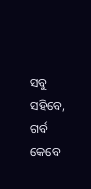ସବୁ ସହିବେ, ଗର୍ବ କେବେ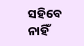ସହିବେ ନାହିଁ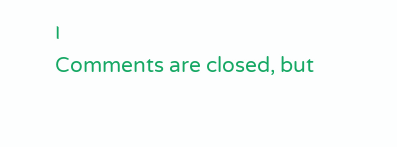।
Comments are closed, but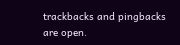trackbacks and pingbacks are open.